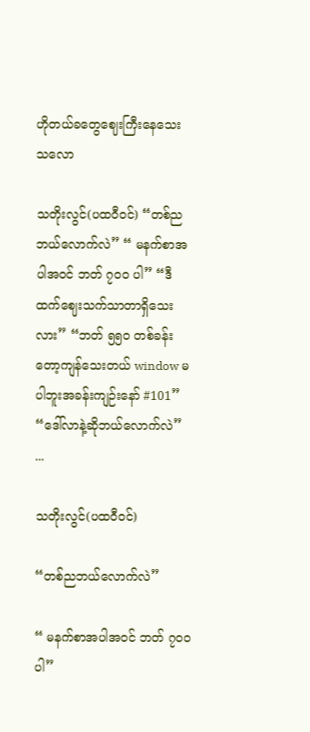ဟိုတယ်ခတွေဈေးကြီးနေသေးသလော

သတိုးလွင်(ပထဝီဝင်) “တစ်ညဘယ်လောက်လဲ” “ မနက်စာအပါအဝင် ဘတ် ၇၀၀ ပါ” “ဒီထက်ဈေးသက်သာတာရှိသေးလား” “ဘတ် ၅၅၀ တစ်ခန်းတော့ကျန်သေးတယ် window မပါဘူးအခန်းကျဉ်းနော် #101” “ဒေါ်လာနဲ့ဆိုဘယ်လောက်လဲ” ...

သတိုးလွင်(ပထဝီဝင်)

“တစ်ညဘယ်လောက်လဲ”

“ မနက်စာအပါအဝင် ဘတ် ၇၀၀ ပါ”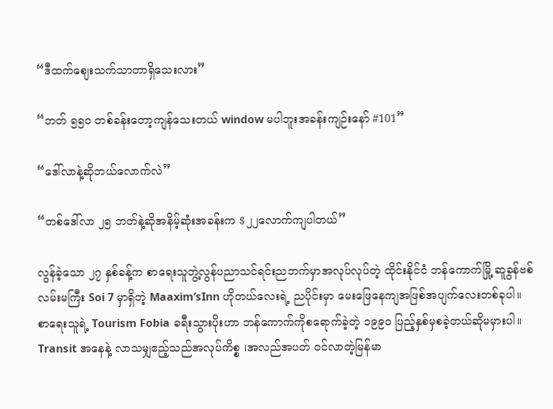“ဒီထက်ဈေးသက်သာတာရှိသေးလား”

“ဘတ် ၅၅၀ တစ်ခန်းတော့ကျန်သေးတယ် window မပါဘူးအခန်းကျဉ်းနော် #101”

“ဒေါ်လာနဲ့ဆိုဘယ်လောက်လဲ”

“တစ်ဒေါ်လာ ၂၅ ဘတ်နဲ့ဆိုအနိမ့်ဆုံးအခန်းက $၂၂လောက်ကျပါတယ်”

လွန်ခဲ့သော ၂၇ နှစ်ခန့်က စာရေးသူဘွဲ့လွန်ပညာသင်ရင်းညဘက်မှာအလုပ်လုပ်တဲ့ ထိုင်းနိုင်ငံ ဘန်ကောက်မြို့ ဆူခွန်ဗစ်လမ်းမကြီး Soi 7 မှာရှိတဲ့ Maaxim’sInn ဟိုတယ်လေးရဲ့ ညပိုင်းမှာ မေးဖြေနေကျအဖြစ်အပျက်လေးတစ်ခုပါ။
စာရေးသူရဲ့ Tourism Fobia ခရီးသွားပိုးဟာ ဘန်ကောက်ကိုစရောက်ခဲ့တဲ့ ၁၉၉၀ ပြည့်နှစ်မှစခဲ့တယ်ဆိုမမှားပါ။ Transit အနေနဲ့ လာသမျှဧည့်သည်အလုပ်ကိစ္စ ၊အလည်အပတ် ဝင်လာတဲ့မြန်မာ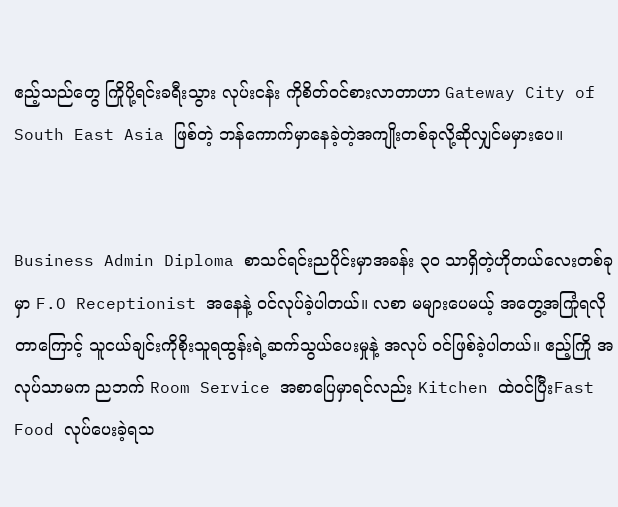ဧည့်သည်တွေ ကြိုပို့ရင်းခရီးသွား လုပ်းငန်း ကိုစိတ်ဝင်စားလာတာဟာ Gateway City of South East Asia ဖြစ်တဲ့ ဘန်ကောက်မှာနေခဲ့တဲ့အကျိုးတစ်ခုလို့ဆိုလျှင်မမှားပေ။


Business Admin Diploma စာသင်ရင်းညပိုင်းမှာအခန်း ၃၀ သာရှိတဲ့ဟိုတယ်လေးတစ်ခုမှာ F.O Receptionist အနေနဲ့ ဝင်လုပ်ခဲ့ပါတယ်။ လစာ မများပေမယ့် အတွေ့အကြုံရလိုတာကြောင့် သူငယ်ချင်းကိုစိုးသူရထွန်းရဲ့ဆက်သွယ်ပေးမှုနဲ့ အလုပ် ဝင်ဖြစ်ခဲ့ပါတယ်။ ဧည့်ကြို အလုပ်သာမက ညဘက် Room Service အစာပြေမှာရင်လည်း Kitchen ထဲဝင်ပြီးFast Food လုပ်ပေးခဲ့ရသ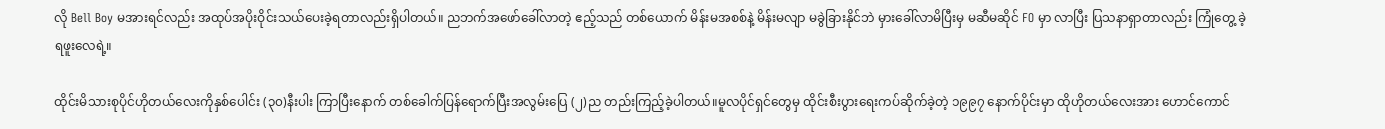လို Bell Boy မအားရင်လည်း အထုပ်အပိုးဝိုင်းသယ်ပေးခဲ့ရတာလည်းရှိပါတယ်။ ညဘက်အဖော်ခေါ်လာတဲ့ ဧည့်သည် တစ်ယောက် မိန်းမအစစ်နဲ့ မိန်းမလျာ မခွဲခြားနိုင်ဘဲ မှားခေါ်လာမိပြီးမှ မဆီမဆိုင် FO မှာ လာပြီး ပြသနာရှာတာလည်း ကြုံတွေ့ ခဲ့ရဖူးလေရဲ့။

ထိုင်းမိသားစုပိုင်ဟိုတယ်လေးကိုနှစ်ပေါင်း (၃၀)နီးပါး ကြာပြီးနောက် တစ်ခေါက်ပြန်ရောက်ပြီးအလွမ်းပြေ (၂)ည တည်းကြည့်ခဲ့ပါတယ်။မူလပိုင်ရှင်တွေမှ ထိုင်းစီးပွားရေးကပ်ဆိုက်ခဲ့တဲ့ ၁၉၉၇ နောက်ပိုင်းမှာ ထိုဟိုတယ်လေးအား ဟောင်ကောင်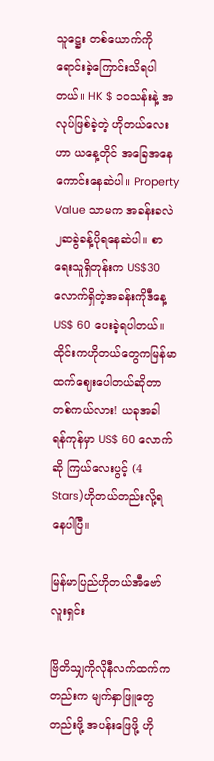သူဋ္ဌေး တစ်ယောက်ကိုရောင်းခဲ့ကြောင်းသိရပါတယ်။ HK $ ၁၀သန်းနဲ့ အလုပ်ဖြစ်ခဲ့တဲ့ ဟိုတယ်လေးဟာ ယနေ့တိုင် အခြေအနေကောင်းနေဆဲပါ။ Property Value သာမက အခန်းခလဲ ၂ဆခွဲခန့်ပိုရနေဆဲပါ။ စာရေးသူရှိတုန်းက US$30 လောက်ရှိတဲ့အခန်းကိုဒီနေ့ US$ 60 ပေးခဲ့ရပါတယ်။ ထိုင်းကဟိုတယ်တွေကမြန်မာထက်ဈေးပေါတယ်ဆိုတာ တစ်ကယ်လား! ယခုအခါ ရန်ကုန်မှာ US$ 60 လောက်ဆို ကြယ်လေးပွင့် (4 Stars)ဟိုတယ်တည်းလို့ရနေပါပြီ။

မြန်မာပြည်ဟိုတယ်အီဗော်လူးရှင်း

ဗြိတိသျှကိုလိုနီလက်ထက်ကတည်းက မျက်နှာဖြူတွေတည်းဖို့ အပန်းဖြေဖို့ ဟို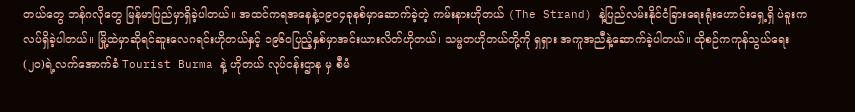တယ်တွေ ဘန်ဂလိုတွေ မြန်မာပြည်မှာရှိခဲ့ပါတယ်။ အထင်ကရအနေနဲ့၁၉၀၄ခုနစ်မှာဆောက်ခဲ့တဲ့ ကမ်းနားဟိုတယ် (The Strand) နဲ့ပြည်လမ်းနိုင်ငံခြားရေးရုံးဟောင်းရှေ့ရှိ ပဲခူးကလပ်ရှိခဲ့ပါတယ်။ မြို့ထဲမှာဆိုရင်ဆူးလေဂရင်းဟိုတယ်နှင့် ၁၉၆၀ပြည့်နှစ်မှာအင်းယားလိတ်ဟိုတယ်၊ သမ္မတဟိုတယ်တို့ကို ရှရှား အကူအညီနဲ့ဆောက်ခဲ့ပါတယ်။ ထိုစဉ်ကကုန်သွယ်ရေး (၂၀)ရဲ့လက်အောက်ခံ Tourist Burma နဲ့ ဟိုတယ် လုပ်ငန်းဌာန မှ စီမံ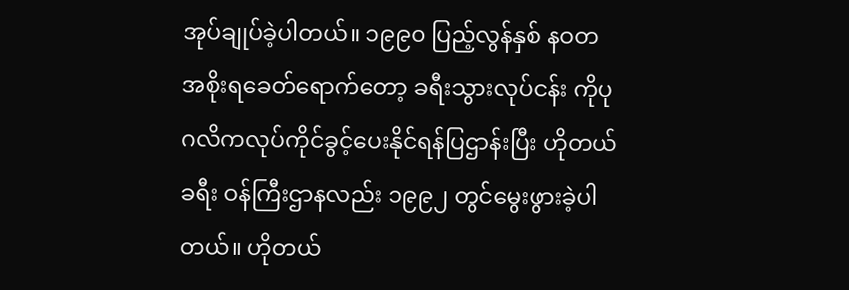အုပ်ချုပ်ခဲ့ပါတယ်။ ၁၉၉၀ ပြည့်လွန်နှစ် နဝတ အစိုးရခေတ်ရောက်တော့ ခရီးသွားလုပ်ငန်း ကိုပုဂလိကလုပ်ကိုင်ခွင့်ပေးနိုင်ရန်ပြဌာန်းပြီး ဟိုတယ် ခရီး ဝန်ကြီးဌာနလည်း ၁၉၉၂ တွင်မွေးဖွားခဲ့ပါတယ်။ ဟိုတယ်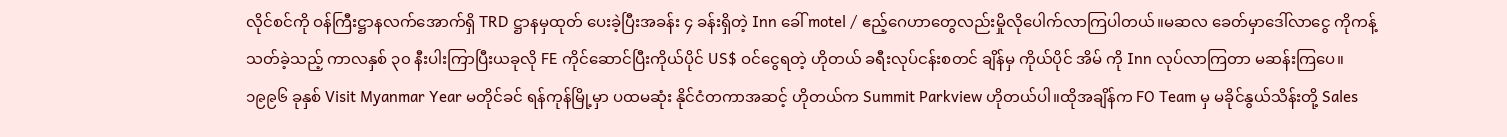လိုင်စင်ကို ဝန်ကြီးဋ္ဌာနလက်အောက်ရှိ TRD ဋ္ဌာနမှထုတ် ပေးခဲ့ပြီးအခန်း ၄ ခန်းရှိတဲ့ Inn ခေါ် motel / ဧည့်ဂေဟာတွေလည်းမှိုလိုပေါက်လာကြပါတယ်။မဆလ ခေတ်မှာဒေါ်လာငွေ ကိုကန့်သတ်ခဲ့သည့် ကာလနှစ် ၃၀ နီးပါးကြာပြီးယခုလို FE ကိုင်ဆောင်ပြီးကိုယ်ပိုင် US$ ဝင်ငွေရတဲ့ ဟိုတယ် ခရီးလုပ်ငန်းစတင် ချိန်မှ ကိုယ်ပိုင် အိမ် ကို Inn လုပ်လာကြတာ မဆန်းကြပေ။ ၁၉၉၆ ခုနှစ် Visit Myanmar Year မတိုင်ခင် ရန်ကုန်မြို့မှာ ပထမဆုံး နိုင်ငံတကာအဆင့် ဟိုတယ်က Summit Parkview ဟိုတယ်ပါ။ထိုအချိန်က FO Team မှ မခိုင်နွယ်သိန်းတို့ Sales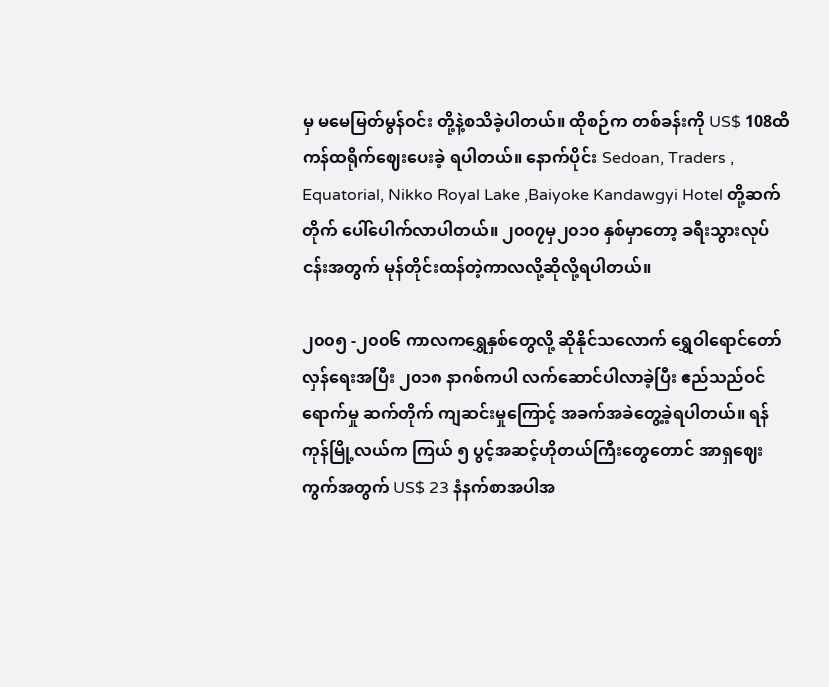မှ မမေမြတ်မွန်ဝင်း တို့နဲ့စသိခဲ့ပါတယ်။ ထိုစဉ်က တစ်ခန်းကို US$ 108ထိ ကန်ထရိုက်ဈေးပေးခဲ့ ရပါတယ်။ နောက်ပိုင်း Sedoan, Traders , Equatorial, Nikko Royal Lake ,Baiyoke Kandawgyi Hotel တို့ဆက်တိုက် ပေါ်ပေါက်လာပါတယ်။ ၂၀၀၇မှ၂၀၁၀ နှစ်မှာတော့ ခရီးသွားလုပ်ငန်းအတွက် မုန်တိုင်းထန်တဲ့ကာလလို့ဆိုလို့ရပါတယ်။

၂၀၀၅ -၂၀၀၆ ကာလကရွှေနှစ်တွေလို့ ဆိုနိုင်သလောက် ရွှေဝါရောင်တော်လှန်ရေးအပြီး ၂၀၁၈ နာဂစ်ကပါ လက်ဆောင်ပါလာခဲ့ပြီး ဧည်သည်ဝင်ရောက်မှု ဆက်တိုက် ကျဆင်းမှုကြောင့် အခက်အခဲတွေ့ခဲ့ရပါတယ်။ ရန်ကုန်မြို့လယ်က ကြယ် ၅ ပွင့်အဆင့်ဟိုတယ်ကြီးတွေတောင် အာရှဈေးကွက်အတွက် US$ 23 နံနက်စာအပါအ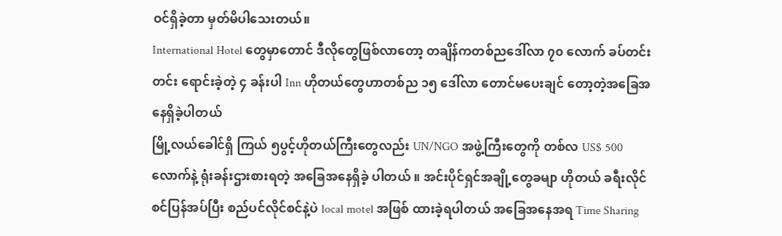ဝင်ရှိခဲ့တာ မှတ်မိပါသေးတယ်။
International Hotel တွေမှာတောင် ဒီလိုတွေဖြစ်လာတော့ တချိန်ကတစ်ညဒေါ်လာ ၇၀ လောက် ခပ်တင်းတင်း ရောင်းခဲ့တဲ့ ၄ ခန်းပါ Inn ဟိုတယ်တွေဟာတစ်ည ၁၅ ဒေါ်လာ တောင်မပေးချင် တော့တဲ့အခြေအနေရှိခဲ့ပါတယ်
မြို့လယ်ခေါင်ရှိ ကြယ် ၅ပွင့်ဟိုတယ်ကြီးတွေလည်း UN/NGO အဖွဲ့ကြီးတွေကို တစ်လ US$ 500 လောက်နဲ့ ရုံးခန်းဌားစားရတဲ့ အခြေအနေရှိခဲ့ ပါတယ် ။ အင်းပိုင်ရှင်အချို့တွေခမျာ ဟိုတယ် ခရီးလိုင်စင်ပြန်အပ်ပြီး စည်ပင်လိုင်စင်နဲ့ပဲ local motel အဖြစ် ထားခဲ့ရပါတယ် အခြေအနေအရ Time Sharing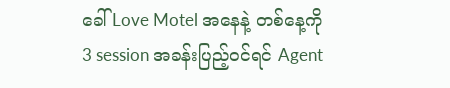ခေါ် Love Motel အနေနဲ့ တစ်နေ့ကို 3 session အခန်းပြည့်ဝင်ရင် Agent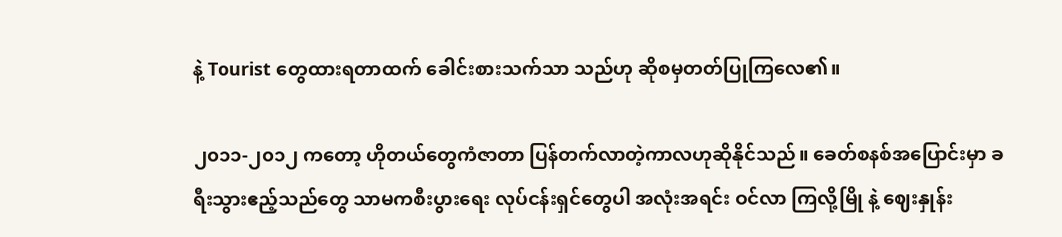နဲ့ Tourist တွေထားရတာထက် ခေါင်းစားသက်သာ သည်ဟု ဆိုစမှတတ်ပြုကြလေ၏။

၂၀၁၁-၂၀၁၂ ကတော့ ဟိုတယ်တွေကံဇာတာ ပြန်တက်လာတဲ့ကာလဟုဆိုနိုင်သည်။ ခေတ်စနစ်အပြောင်းမှာ ခရီးသွားဧည့်သည်တွေ သာမကစီးပွားရေး လုပ်ငန်းရှင်တွေပါ အလုံးအရင်း ဝင်လာ ကြလို့မြို နဲ့ ဈေးနှုန်း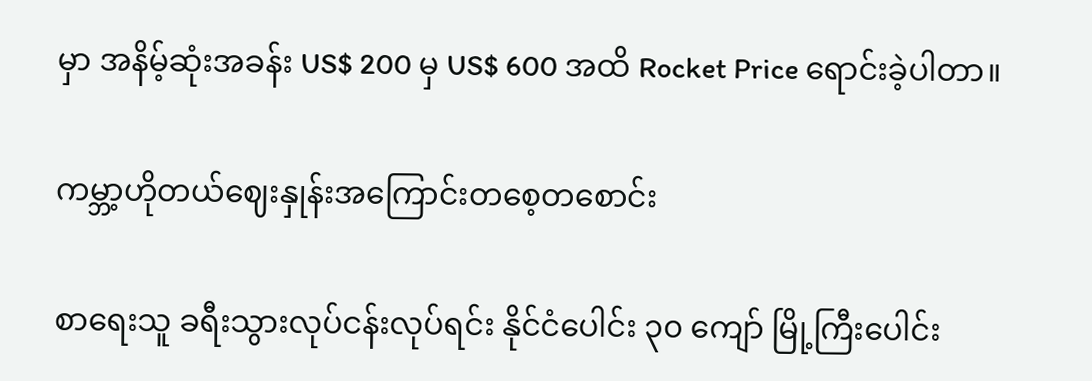မှာ အနိမ့်ဆုံးအခန်း US$ 200 မှ US$ 600 အထိ Rocket Price ရောင်းခဲ့ပါတာ။

ကမ္ဘာ့ဟိုတယ်ဈေးနှုန်းအကြောင်းတစေ့တစောင်း

စာရေးသူ ခရီးသွားလုပ်ငန်းလုပ်ရင်း နိုင်ငံပေါင်း ၃၀ ကျော် မြို့ကြီးပေါင်း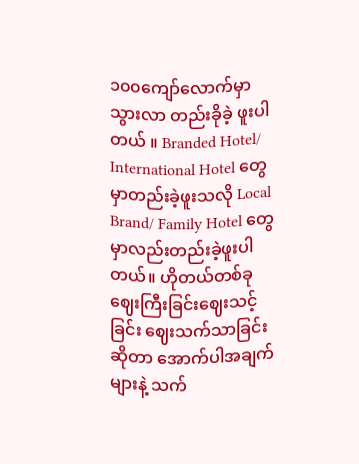၁၀၀ကျော်လောက်မှာ သွားလာ တည်းခိုခဲ့ ဖူးပါတယ် ။ Branded Hotel/ International Hotel တွေမှာတည်းခဲ့ဖူးသလို Local Brand/ Family Hotel တွေမှာလည်းတည်းခဲ့ဖူးပါတယ်။ ဟိုတယ်တစ်ခုဈေးကြီးခြင်းဈေးသင့်ခြင်း ဈေးသက်သာခြင်းဆိုတာ အောက်ပါအချက်များနဲ့ သက်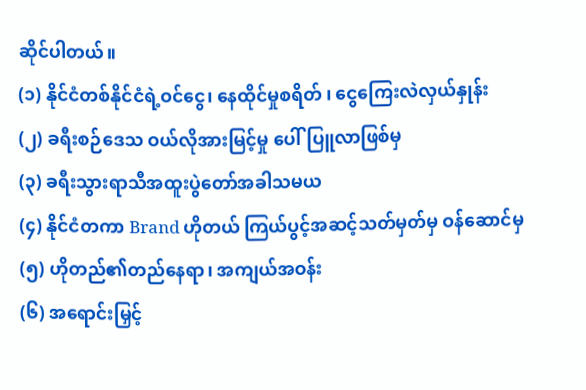ဆိုင်ပါတယ်။
(၁) နိုင်ငံတစ်နိုင်ငံရဲ့ဝင်ငွေ၊ နေထိုင်မှုစရိတ် ၊ ငွေကြေးလဲလှယ်နှုန်း
(၂) ခရီးစဉ်ဒေသ ဝယ်လိုအားမြင့်မှု ပေါ်ပြူလာဖြစ်မှ
(၃) ခရီးသွားရာသီအထူးပွဲတော်အခါသမယ
(၄) နိုင်ငံတကာ Brand ဟိုတယ် ကြယ်ပွင့်အဆင့်သတ်မှတ်မှ ဝန်ဆောင်မှ
(၅) ဟိုတည်၏တည်နေရာ၊ အကျယ်အဝန်း
(၆) အရောင်းမြှင့်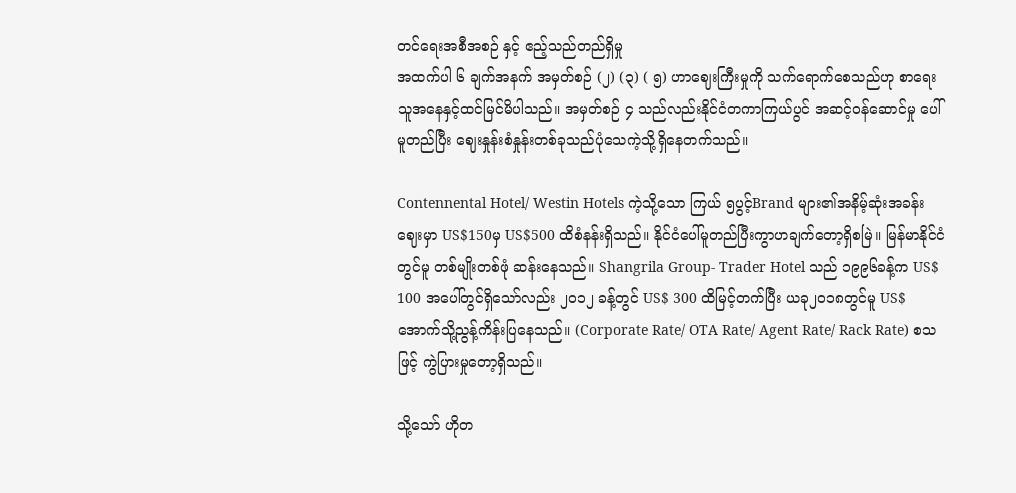တင်ရေးအစီအစဉ် နှင့် ဧည့်သည်တည်ရှိမှု
အထက်ပါ ၆ ချက်အနက် အမှတ်စဉ် (၂) (၃) ( ၅) ဟာဈေးကြီးမှုကို သက်ရောက်စေသည်ဟု စာရေးသူအနေနှင့်ထင်မြင်မိပါသည်။ အမှတ်စဉ် ၄ သည်လည်းနိုင်ငံတကာကြယ်ပွင် အဆင့်ဝန်ဆောင်မှု ပေါ်မူတည်ပြီး ဈေးနှုန်းစံနှုန်းတစ်ခုသည်ပုံသေကဲ့သို့ရှိနေတက်သည်။

Contennental Hotel/ Westin Hotels ကဲ့သို့သော ကြယ် ၅ပွင့်Brand များ၏အနိမ့်ဆုံးအခန်းဈေးမှာ US$150မှ US$500 ထိစံနန်းရှိသည်။ နိုင်ငံပေါ်မူတည်ပြီးကွာဟချက်တော့ရှိစမြဲ။ မြန်မာနိုင်ငံတွင်မူ တစ်မျိုးတစ်ဖုံ ဆန်းနေသည်။ Shangrila Group- Trader Hotel သည် ၁၉၉၆ခန့်က US$ 100 အပေါ်တွင်ရှိသော်လည်း ၂၀၁၂ ခန့်တွင် US$ 300 ထိမြင့်တက်ပြီး ယခု၂၀၁၈တွင်မူ US$ အောက်သို့ညွန့်ကိန်းပြနေသည်။ (Corporate Rate/ OTA Rate/ Agent Rate/ Rack Rate) စသဖြင့် ကွဲပြားမှုတော့ရှိသည်။

သို့သော် ဟိုတ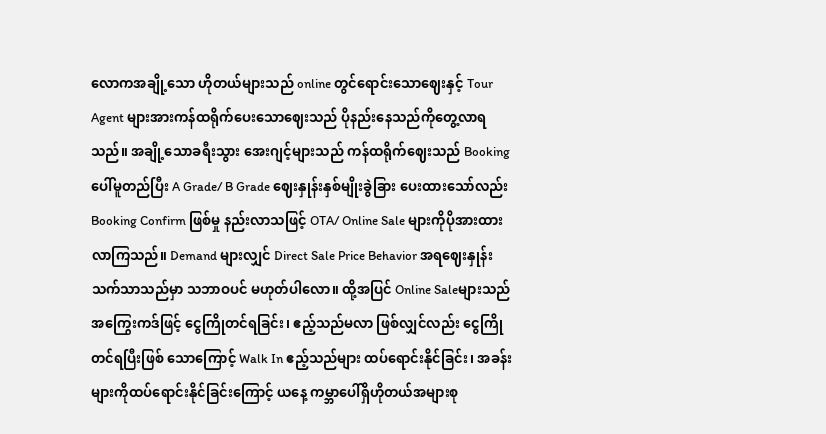လောကအချို့သော ဟိုတယ်များသည် online တွင်ရောင်းသောဈေးနှင့် Tour Agent များအားကန်ထရိုက်ပေးသောဈေးသည် ပိုနည်းနေသည်ကိုတွေ့လာရသည်။ အချို့သောခရီးသွား အေးဂျင့်များသည် ကန်ထရိုက်ဈေးသည် Booking ပေါ်မူတည်ပြီး A Grade/ B Grade ဈေးနှုန်းနှစ်မျိုးခွဲခြား ပေးထားသော်လည်း Booking Confirm ဖြစ်မှု နည်းလာသဖြင့် OTA/ Online Sale များကိုပိုအားထားလာကြသည်။ Demand များလျှင် Direct Sale Price Behavior အရဈေးနှုန်း သက်သာသည်မှာ သဘာဝပင် မဟုတ်ပါလော။ ထို့အပြင် Online Saleများသည် အကြွေးကဒ်ဖြင့် ငွေကြိုတင်ရခြင်း၊ ဧည့်သည်မလာ ဖြစ်လျှင်လည်း ငွေကြိုတင်ရပြီးဖြစ် သောကြောင့် Walk In ဧည့်သည်များ ထပ်ရောင်းနိုင်ခြင်း၊ အခန်းများကိုထပ်ရောင်းနိုင်ခြင်းကြောင့် ယနေ့ ကမ္ဘာပေါ်ရှိဟိုတယ်အများစု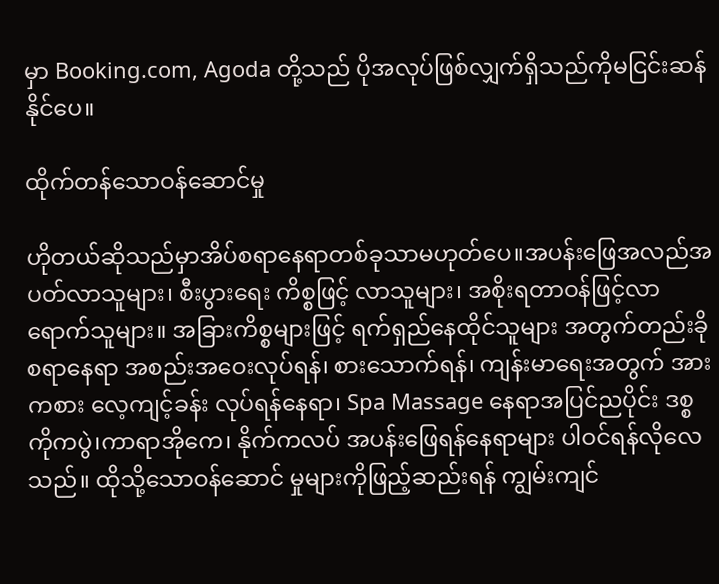မှာ Booking.com, Agoda တို့သည် ပိုအလုပ်ဖြစ်လျှက်ရှိသည်ကိုမငြင်းဆန်နိုင်ပေ။

ထိုက်တန်သောဝန်ဆောင်မှု

ဟိုတယ်ဆိုသည်မှာအိပ်စရာနေရာတစ်ခုသာမဟုတ်ပေ။အပန်းဖြေအလည်အပတ်လာသူများ၊ စီးပွားရေး ကိစ္စဖြင့် လာသူများ၊ အစိုးရတာဝန်ဖြင့်လာရောက်သူများ။ အခြားကိစ္စများဖြင့် ရက်ရှည်နေထိုင်သူများ အတွက်တည်းခိုစရာနေရာ အစည်းအဝေးလုပ်ရန်၊ စားသောက်ရန်၊ ကျန်းမာရေးအတွက် အားကစား လေ့ကျင့်ခန်း လုပ်ရန်နေရာ၊ Spa Massage နေရာအပြင်ညပိုင်း ဒစ္စကိုကပွဲ၊ကာရာအိုကေ၊ နိုက်ကလပ် အပန်းဖြေရန်နေရာများ ပါဝင်ရန်လိုလေသည်။ ထိုသို့သောဝန်ဆောင် မှုများကိုဖြည့်ဆည်းရန် ကျွမ်းကျင်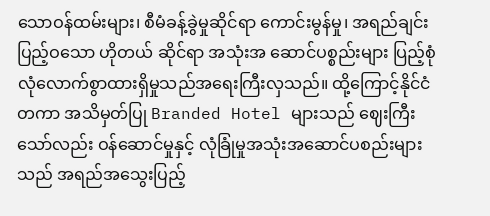သောဝန်ထမ်းများ၊ စီမံခန့်ခွဲမှုဆိုင်ရာ ကောင်းမွန်မှု၊ အရည်ချင်းပြည့်ဝသော ဟိုတယ် ဆိုင်ရာ အသုံးအ ဆောင်ပစ္စည်းများ ပြည့်စုံလုံလောက်စွာထားရှိမှုသည်အရေးကြီးလှသည်။ ထို့ကြောင့်နိုင်ငံတကာ အသိမှတ်ပြု Branded Hotel များသည် ဈေးကြီးသော်လည်း ဝန်ဆောင်မှုနှင့် လုံခြုံမှုအသုံးအဆောင်ပစည်းများသည် အရည်အသွေးပြည့်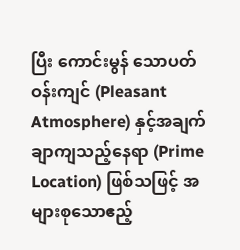ပြီး ကောင်းမွန် သောပတ်ဝန်းကျင် (Pleasant Atmosphere) နှင့်အချက်ချာကျသည့်နေရာ (Prime Location) ဖြစ်သဖြင့် အများစုသောဧည့်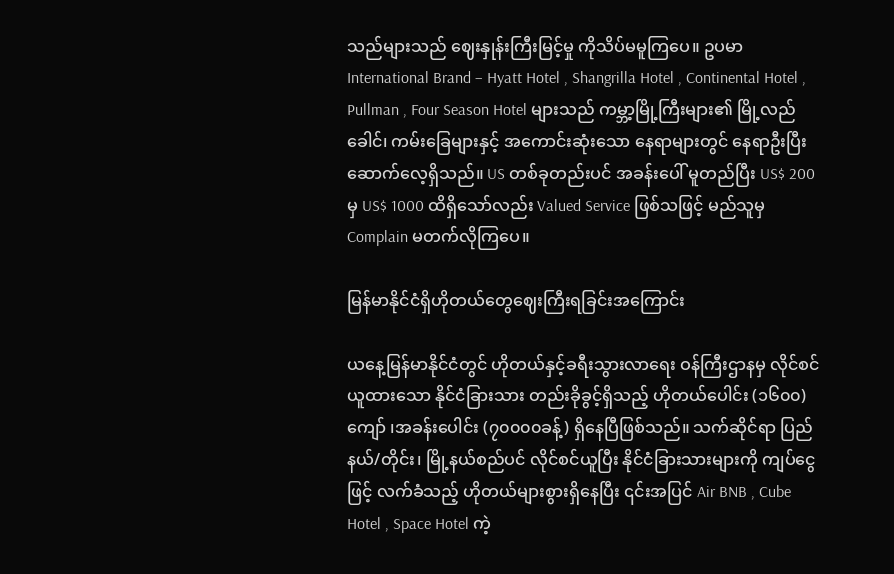သည်များသည် ဈေးနှုန်းကြီးမြင့်မှု ကိုသိပ်မမူကြပေ။ ဥပမာ International Brand – Hyatt Hotel , Shangrilla Hotel , Continental Hotel , Pullman , Four Season Hotel များသည် ကမ္ဘာ့မြို့ကြီးများ၏ မြို့လည်ခေါင်၊ ကမ်းခြေများနှင့် အကောင်းဆုံးသော နေရာများတွင် နေရာဦးပြီးဆောက်လေ့ရှိသည်။ US တစ်ခုတည်းပင် အခန်းပေါ် မူတည်ပြီး US$ 200 မှ US$ 1000 ထိရှိသော်လည်း Valued Service ဖြစ်သဖြင့် မည်သူမှ Complain မတက်လိုကြပေ။

မြန်မာနိုင်ငံရှိဟိုတယ်တွေဈေးကြီးရခြင်းအကြောင်း

ယနေ့မြန်မာနိုင်ငံတွင် ဟိုတယ်နှင့်ခရီးသွားလာရေး ဝန်ကြီးဌာနမှ လိုင်စင်ယူထားသော နိုင်ငံခြားသား တည်းခိုခွင့်ရှိသည့် ဟိုတယ်ပေါင်း (၁၆၀၀) ကျော် ၊အခန်းပေါင်း (၇၀၀၀၀ခန့်) ရှိနေပြီဖြစ်သည်။ သက်ဆိုင်ရာ ပြည်နယ်/တိုင်း၊ မြို့နယ်စည်ပင် လိုင်စင်ယူပြီး နိုင်ငံခြားသားများကို ကျပ်ငွေဖြင့် လက်ခံသည့် ဟိုတယ်များစွားရှိနေပြီး ၎င်းအပြင် Air BNB , Cube Hotel , Space Hotel ကဲ့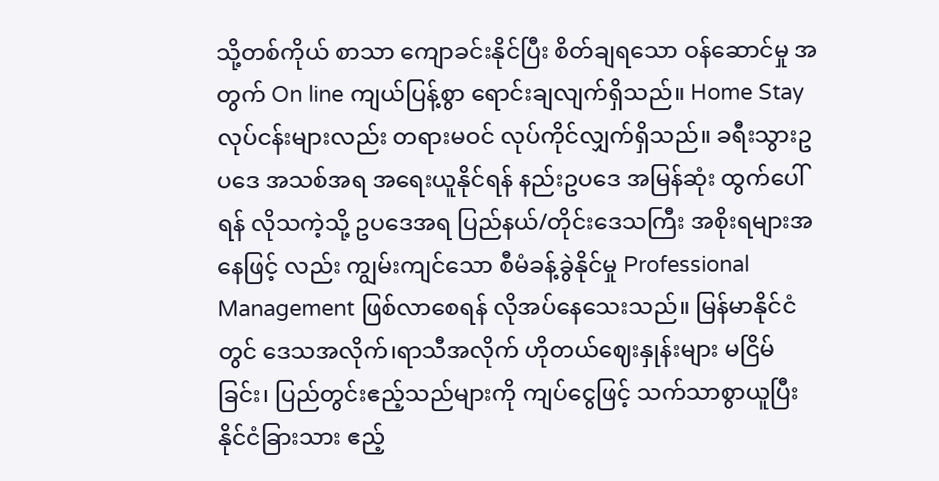သို့တစ်ကိုယ် စာသာ ကျောခင်းနိုင်ပြီး စိတ်ချရသော ဝန်ဆောင်မှု အတွက် On line ကျယ်ပြန့်စွာ ရောင်းချလျက်ရှိသည်။ Home Stay လုပ်ငန်းများလည်း တရားမဝင် လုပ်ကိုင်လျှက်ရှိသည်။ ခရီးသွားဥပဒေ အသစ်အရ အရေးယူနိုင်ရန် နည်းဥပဒေ အမြန်ဆုံး ထွက်ပေါ်ရန် လိုသကဲ့သို့ ဥပဒေအရ ပြည်နယ်/တိုင်းဒေသကြီး အစိုးရများအနေဖြင့် လည်း ကျွမ်းကျင်သော စီမံခန့်ခွဲနိုင်မှု Professional Management ဖြစ်လာစေရန် လိုအပ်နေသေးသည်။ မြန်မာနိုင်ငံတွင် ဒေသအလိုက်၊ရာသီအလိုက် ဟိုတယ်ဈေးနှုန်းများ မငြိမ်ခြင်း၊ ပြည်တွင်းဧည့်သည်များကို ကျပ်ငွေဖြင့် သက်သာစွာယူပြီး နိုင်ငံခြားသား ဧည့်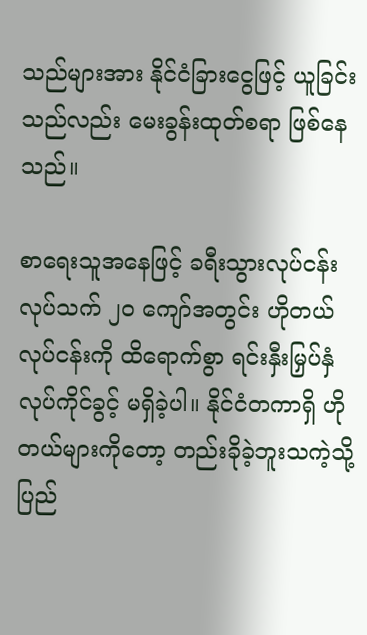သည်များအား နိုင်ငံခြားငွေဖြင့် ယူခြင်းသည်လည်း မေးခွန်းထုတ်စရာ ဖြစ်နေသည်။

စာရေးသူအနေဖြင့် ခရီးသွားလုပ်ငန်းလုပ်သက် ၂၀ ကျော်အတွင်း ဟိုတယ်လုပ်ငန်းကို ထိရောက်စွာ ရင်းနှီးမြှပ်နှံ လုပ်ကိုင်ခွင့် မရှိခဲ့ပါ။ နိုင်ငံတကာရှိ ဟိုတယ်များကိုတော့ တည်းခိုခဲ့ဘူးသကဲ့သို့ ပြည်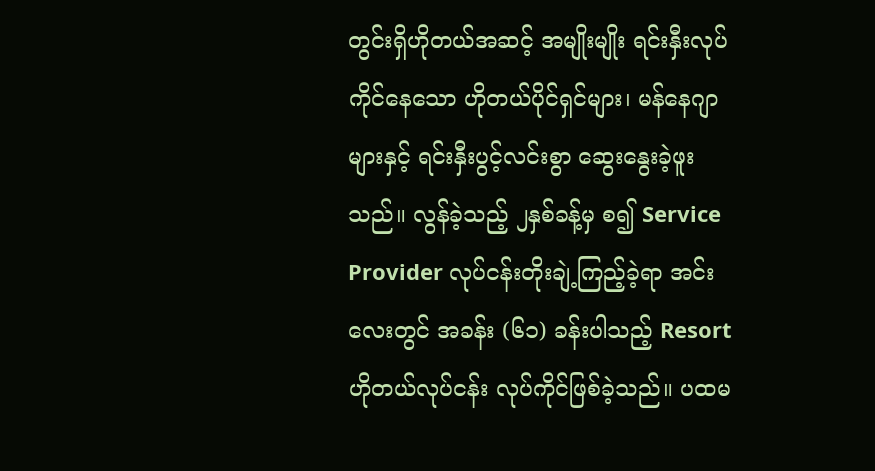တွင်းရှိဟိုတယ်အဆင့် အမျိုးမျိုး ရင်းနှီးလုပ်ကိုင်နေသော ဟိုတယ်ပိုင်ရှင်များ၊ မန်နေဂျာများနှင့် ရင်းနှီးပွင့်လင်းစွာ ဆွေးနွေးခဲ့ဖူးသည်။ လွန်ခဲ့သည့် ၂နှစ်ခန့်မှ စ၍ Service Provider လုပ်ငန်းတိုးချဲ့ကြည့်ခဲ့ရာ အင်းလေးတွင် အခန်း (၆၁) ခန်းပါသည့် Resort ဟိုတယ်လုပ်ငန်း လုပ်ကိုင်ဖြစ်ခဲ့သည်။ ပထမ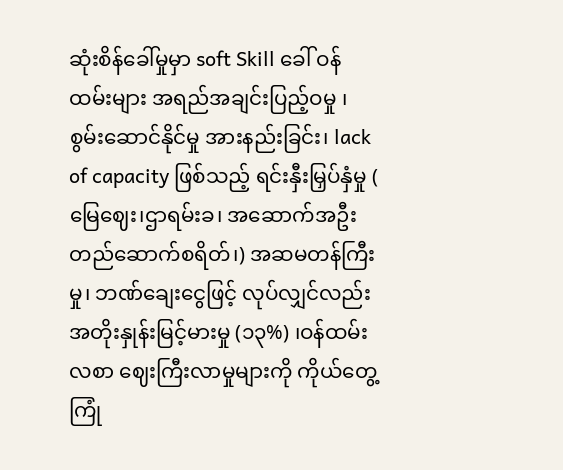ဆုံးစိန်ခေါ်မှုမှာ soft Skill ခေါ် ဝန်ထမ်းများ အရည်အချင်းပြည့်ဝမှု ၊ စွမ်းဆောင်နိုင်မှု အားနည်းခြင်း၊ lack of capacity ဖြစ်သည့် ရင်းနှီးမြှပ်နှံမှု ( မြေဈေး၊ဌာရမ်းခ၊ အဆောက်အဦးတည်ဆောက်စရိတ်၊) အဆမတန်ကြီးမှု၊ ဘဏ်ချေးငွေဖြင့် လုပ်လျှင်လည်း အတိုးနှုန်းမြင့်မားမှု (၁၃%) ၊ဝန်ထမ်းလစာ ဈေးကြီးလာမှုများကို ကိုယ်တွေ့ကြုံ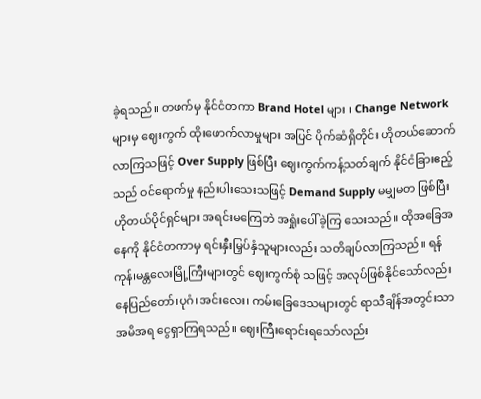ခဲ့ရသည်။ တဖက်မှ နိုင်ငံတကာ Brand Hotel များ ၊ Change Network များမှ ဈေးကွက် ထိုးဖောက်လာမှုများ အပြင် ပိုက်ဆံရှိတိုင်း ဟိုတယ်ဆောက်လာကြသဖြင့် Over Supply ဖြစ်ပြီး ဈေးကွက်ကန့်သတ်ချက် နိုင်ငံခြားဧည့်သည် ဝင်ရောက်မှု နည်းပါးသေးသဖြင့် Demand Supply မမျှမတ ဖြစ်ပြီး ဟိုတယ်ပိုင်ရှင်များ အရင်းမကြေဘဲ အရှုံးပေါ်ခဲ့ကြ သေးသည်။ ထိုအခြေအနေကို နိုင်ငံတကာမှ ရင်းနှီးမြှပ်နှံသူများလည်း သတိချပ်လာကြသည်။ ရန်ကုန်၊မန္တလေးမြို့ကြီးများတွင် ဈေးကွက်စုံ သဖြင့် အလုပ်ဖြစ်နိုင်သော်လည်း နေပြည်တော်၊ပုဂံ၊အင်းလေး၊ ကမ်းခြေဒေသများတွင် ရာသီချိန်အတွင်းသာ အမိအရ ငွေရှာကြရသည်။ ဈေးကြီးရောင်းရသော်လည်း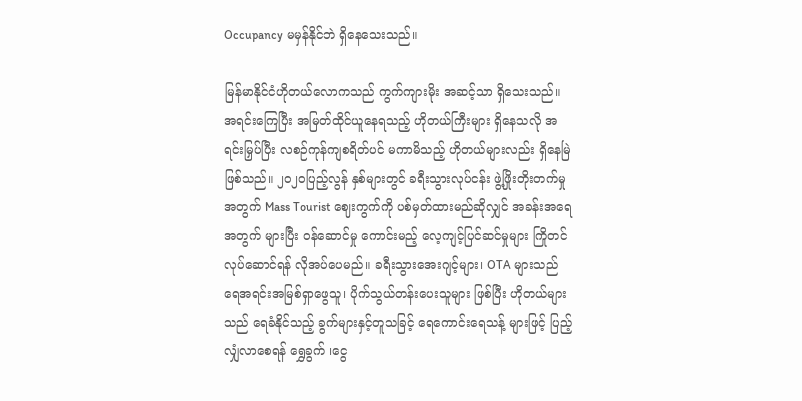Occupancy မမှန်နိုင်ဘဲ ရှိနေသေးသည်။

မြန်မာနိုင်ငံဟိုတယ်လောကသည် ကွက်ကျားမိုး အဆင့်သာ ရှိသေးသည်။ အရင်းကြေပြီး အမြတ်ထိုင်ယူနေရသည့် ဟိုတယ်ကြီးများ ရှိနေသလို အရင်းမြှပ်ပြီး လစဉ်ကုန်ကျစရိတ်ပင် မကာမိသည့် ဟိုတယ်များလည်း ရှိနေမြဲဖြစ်သည်။ ၂၀၂၀ပြည့်လွန် နှစ်များတွင် ခရီးသွားလုပ်ငန်း ဖွဲ့ဖြိုးတိုးတက်မှု အတွက် Mass Tourist ဈေးကွက်ကို ပစ်မှတ်ထားမည်ဆိုလျှင် အခန်းအရေအတွက် များပြီး ဝန်ဆောင်မှု ကောင်းမည့် လေ့ကျင့်ပြင်ဆင်မှုများ ကြိုတင်လုပ်ဆောင်ရန် လိုအပ်ပေမည်။ ခရီးသွားအေးဂျင့်များ၊ OTA များသည် ရေအရင်းအမြစ်ရှာဖွေသူ၊ ပိုက်သွယ်တန်းပေးသူများ ဖြစ်ပြီး ဟိုတယ်များသည် ရေခံနိုင်သည့် ခွက်များနှင့်တူသခြင့် ရေကောင်းရေသန့် များဖြင့် ပြည့်လျှံလာစေရန် ရွှေခွက် ၊ငွေ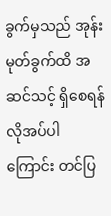ခွက်မှသည် အုန်းမုတ်ခွက်ထိ အဆင်သင့် ရှိစေရန်လိုအပ်ပါကြောင်း တင်ပြ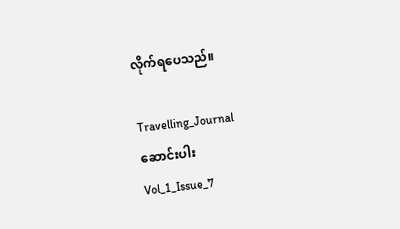လိုက်ရပေသည်။

Travelling_Journal
ဆောင်းပါး
Vol_1_Issue_7